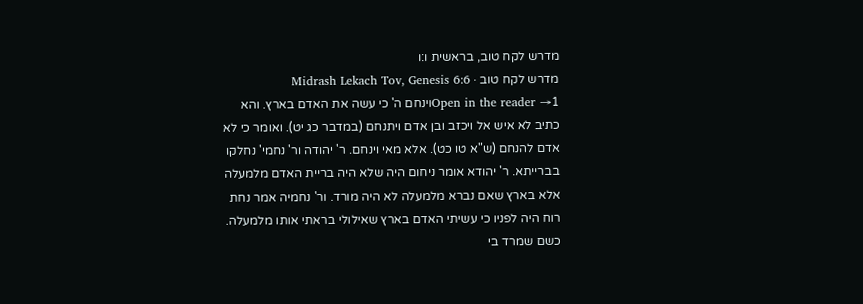מדרש לקח טוב, בראשית ו:ו
מדרש לקח טוב · Midrash Lekach Tov, Genesis 6:6
Open in the reader →1וינחם ה' כי עשה את האדם בארץ. והא כתיב לא איש אל ויכזב ובן אדם ויתנחם (במדבר כג יט). ואומר כי לא אדם להנחם (ש"א טו כט). אלא מאי וינחם. ר' יהודה ור' נחמי' נחלקו בברייתא. ר' יהודא אומר ניחום היה שלא היה בריית האדם מלמעלה אלא בארץ שאם נברא מלמעלה לא היה מורד. ור' נחמיה אמר נחת רוח היה לפניו כי עשיתי האדם בארץ שאילולי בראתי אותו מלמעלה. כשם שמרד בי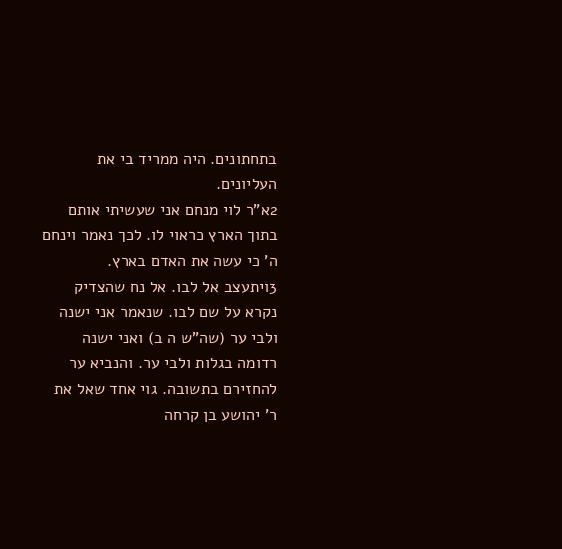בתחתונים. היה ממריד בי את העליונים.
2א"ר לוי מנחם אני שעשיתי אותם בתוך הארץ כראוי לו. לכך נאמר וינחם ה' כי עשה את האדם בארץ.
3ויתעצב אל לבו. אל נח שהצדיק נקרא על שם לבו. שנאמר אני ישנה ולבי ער (שה"ש ה ב) ואני ישנה רדומה בגלות ולבי ער. והנביא ער להחזירם בתשובה. גוי אחד שאל את ר' יהושע בן קרחה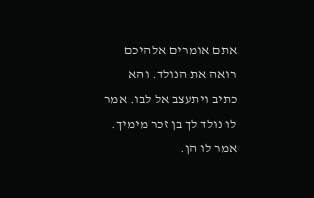אתם אומרים אלהיכם רואה את הנולד. והא כתיב ויתעצב אל לבו. אמר לו נולד לך בן זכר מימיך. אמר לו הן.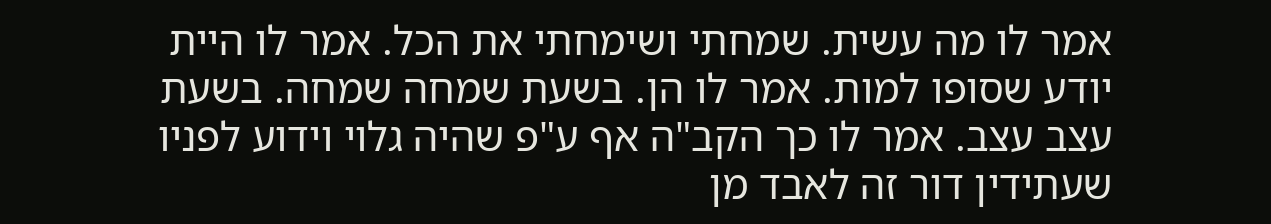אמר לו מה עשית. שמחתי ושימחתי את הכל. אמר לו היית יודע שסופו למות. אמר לו הן. בשעת שמחה שמחה. בשעת עצב עצב. אמר לו כך הקב"ה אף ע"פ שהיה גלוי וידוע לפניו שעתידין דור זה לאבד מן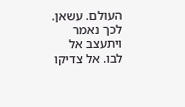העולם. עשאן. לכך נאמר ויתעצב אל לבו. אל צדיקו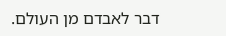דבר לאבדם מן העולם.